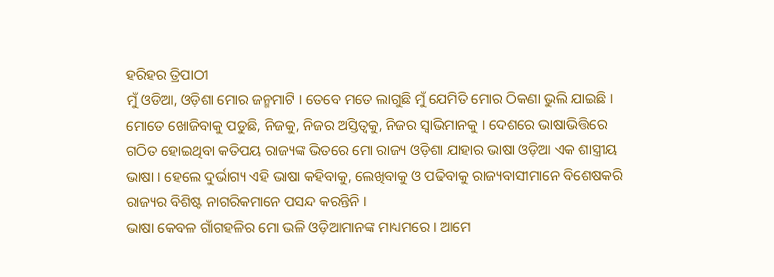ହରିହର ତ୍ରିପାଠୀ
ମୁଁ ଓଡିଆ, ଓଡ଼ିଶା ମୋର ଜନ୍ମମାଟି । ତେବେ ମତେ ଲାଗୁଛି ମୁଁ ଯେମିତି ମୋର ଠିକଣା ଭୁଲି ଯାଇଛି । ମୋତେ ଖୋଜିବାକୁ ପଡୁଛି, ନିଜକୁ, ନିଜର ଅସ୍ତିତ୍ୱକୁ, ନିଜର ସ୍ୱାଭିମାନକୁ । ଦେଶରେ ଭାଷାଭିତ୍ତିରେ ଗଠିତ ହୋଇଥିବା କତିପୟ ରାଜ୍ୟଙ୍କ ଭିତରେ ମୋ ରାଜ୍ୟ ଓଡ଼ିଶା ଯାହାର ଭାଷା ଓଡ଼ିଆ ଏକ ଶାସ୍ତ୍ରୀୟ ଭାଷା । ହେଲେ ଦୁର୍ଭାଗ୍ୟ ଏହି ଭାଷା କହିବାକୁ, ଲେଖିବାକୁ ଓ ପଢିବାକୁ ରାଜ୍ୟବାସୀମାନେ ବିଶେଷକରି ରାଜ୍ୟର ବିଶିଷ୍ଟ ନାଗରିକମାନେ ପସନ୍ଦ କରନ୍ତିନି ।
ଭାଷା କେବଳ ଗାଁଗହଳିର ମୋ ଭଳି ଓଡ଼ିଆମାନଙ୍କ ମାଧ୍ୟମରେ । ଆମେ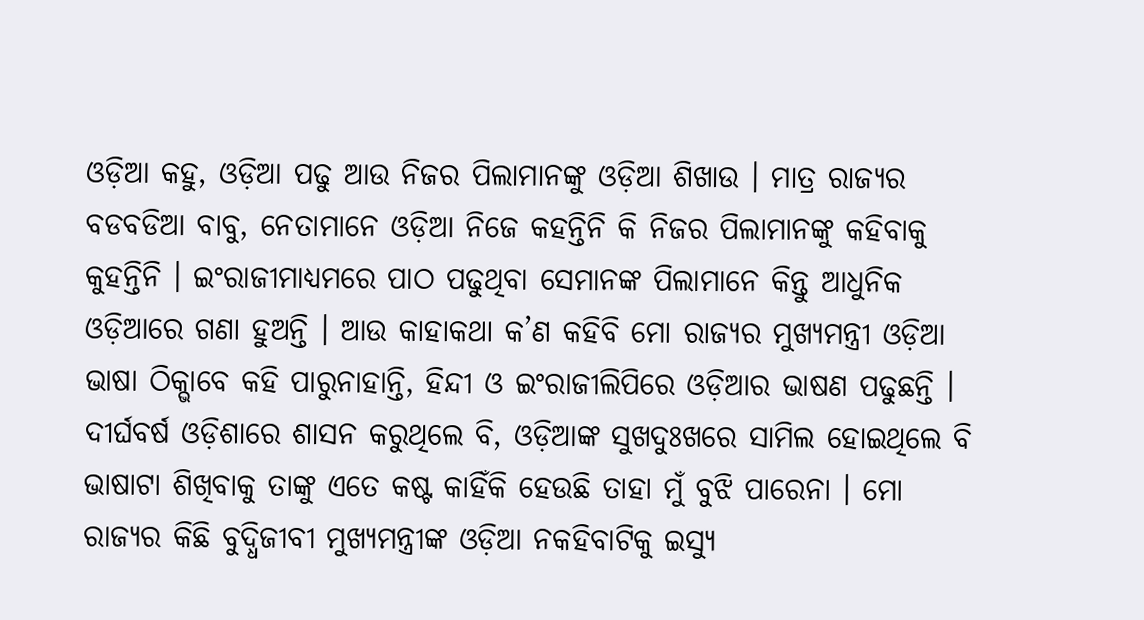ଓଡ଼ିଆ କହୁ, ଓଡ଼ିଆ ପଢୁ ଆଉ ନିଜର ପିଲାମାନଙ୍କୁ ଓଡ଼ିଆ ଶିଖାଉ । ମାତ୍ର ରାଜ୍ୟର ବଡବଡିଆ ବାବୁ, ନେତାମାନେ ଓଡ଼ିଆ ନିଜେ କହନ୍ତିନି କି ନିଜର ପିଲାମାନଙ୍କୁ କହିବାକୁ କୁହନ୍ତିନି । ଇଂରାଜୀମାଧ୍ୟମରେ ପାଠ ପଢୁଥିବା ସେମାନଙ୍କ ପିଲାମାନେ କିନ୍ତୁ ଆଧୁନିକ ଓଡ଼ିଆରେ ଗଣା ହୁଅନ୍ତି । ଆଉ କାହାକଥା କ’ଣ କହିବି ମୋ ରାଜ୍ୟର ମୁଖ୍ୟମନ୍ତ୍ରୀ ଓଡ଼ିଆ ଭାଷା ଠିକ୍ଭାବେ କହି ପାରୁନାହାନ୍ତି, ହିନ୍ଦୀ ଓ ଇଂରାଜୀଲିପିରେ ଓଡ଼ିଆର ଭାଷଣ ପଢୁଛନ୍ତି । ଦୀର୍ଘବର୍ଷ ଓଡ଼ିଶାରେ ଶାସନ କରୁଥିଲେ ବି, ଓଡ଼ିଆଙ୍କ ସୁଖଦୁଃଖରେ ସାମିଲ ହୋଇଥିଲେ ବି ଭାଷାଟା ଶିଖିବାକୁ ତାଙ୍କୁ ଏତେ କଷ୍ଟ କାହିଁକି ହେଉଛି ତାହା ମୁଁ ବୁଝି ପାରେନା । ମୋ ରାଜ୍ୟର କିଛି ବୁଦ୍ଧିଜୀବୀ ମୁଖ୍ୟମନ୍ତ୍ରୀଙ୍କ ଓଡ଼ିଆ ନକହିବାଟିକୁ ଇସ୍ୟୁ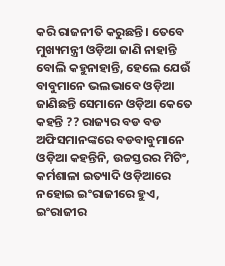କରି ରାଜନୀତି କରୁଛନ୍ତି । ତେବେ ମୁଖ୍ୟମନ୍ତ୍ରୀ ଓଡ଼ିଆ ଜାଣି ନାହାନ୍ତି ବୋଲି କହୁନାହାନ୍ତି, ହେଲେ ଯେଉଁ ବାବୁମାନେ ଭଲଭାବେ ଓଡ଼ିଆ ଜାଣିଛନ୍ତି ସେମାନେ ଓଡ଼ିଆ କେତେ କହନ୍ତି ?? ରାଜ୍ୟର ବଡ ବଡ ଅଫିସମାନଙ୍କରେ ବଡବାବୁମାନେ ଓଡ଼ିଆ କହନ୍ତିନି, ଉଚ୍ଚସ୍ତରର ମିଟିଂ, କର୍ମଶାଳା ଇତ୍ୟାଦି ଓଡ଼ିଆରେ ନହୋଇ ଇଂରାଜୀରେ ହୁଏ, ଇଂରାଜୀର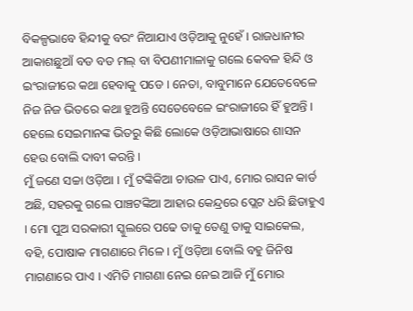ବିକଳ୍ପଭାବେ ହିନ୍ଦୀକୁ ବରଂ ନିଆଯାଏ ଓଡ଼ିଆକୁ ନୁହେଁ । ରାଜଧାନୀର ଆକାଶଛୁଆଁ ବଡ ବଡ ମଲ୍ ବା ବିପଣୀମାଳାକୁ ଗଲେ କେବଳ ହିନ୍ଦି ଓ ଇଂରାଜୀରେ କଥା ହେବାକୁ ପଡେ । ନେତା, ବାବୁମାନେ ଯେତେବେଳେ ନିଜ ନିଜ ଭିତରେ କଥା ହୁଅନ୍ତି ସେତେବେଳେ ଇଂରାଜୀରେ ହିଁ ହୁଅନ୍ତି । ହେଲେ ସେଇମାନଙ୍କ ଭିତରୁ କିଛି ଲୋକେ ଓଡ଼ିଆଭାଷାରେ ଶାସନ ହେଉ ବୋଲି ଦାବୀ କରନ୍ତି ।
ମୁଁ ଜଣେ ସଚ୍ଚା ଓଡ଼ିଆ । ମୁଁ ଟଙ୍କିକିଆ ଚାଉଳ ପାଏ, ମୋର ରାସନ କାର୍ଡ ଅଛି, ସହରକୁ ଗଲେ ପାଞ୍ଚଟଙ୍କିଆ ଆହାର କେନ୍ଦ୍ରରେ ପ୍ଲେଟ ଧରି ଛିଡାହୁଏ । ମୋ ପୁଅ ସରକାରୀ ସ୍କୁଲରେ ପଢେ ତାକୁ ତେଣୁ ତାକୁ ସାଇକେଲ, ବହି, ପୋଷାକ ମାଗଣାରେ ମିଳେ । ମୁଁ ଓଡ଼ିଆ ବୋଲି ବହୁ ଜିନିଷ ମାଗଣାରେ ପାଏ । ଏମିତି ମାଗଣା ନେଇ ନେଇ ଆଜି ମୁଁ ମୋର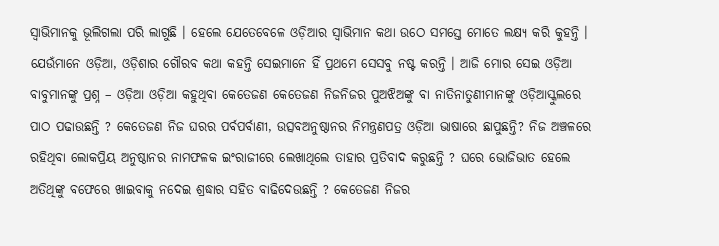ସ୍ୱାଭିମାନକୁ ଭୂଲିଗଲା ପରି ଲାଗୁଛି । ହେଲେ ଯେତେବେଳେ ଓଡ଼ିଆର ସ୍ୱାଭିମାନ କଥା ଉଠେ ସମସ୍ତେ ମୋତେ ଲକ୍ଷ୍ୟ କରି କୁହନ୍ତି । ଯେଉଁମାନେ ଓଡ଼ିଆ, ଓଡ଼ିଶାର ଗୌରବ କଥା କହନ୍ତି ସେଇମାନେ ହିଁ ପ୍ରଥମେ ସେସବୁ ନଷ୍ଟ କରନ୍ତି । ଆଜି ମୋର ସେଇ ଓଡ଼ିଆ ବାବୁମାନଙ୍କୁ ପ୍ରଶ୍ନ – ଓଡ଼ିଆ ଓଡ଼ିଆ କହୁଥିବା କେତେଜଣ କେତେଜଣ ନିଜନିଜର ପୁଅଝିଅଙ୍କୁ ବା ନାତିନାତୁଣୀମାନଙ୍କୁ ଓଡ଼ିଆସ୍କୁଲରେ ପାଠ ପଢାଉଛନ୍ତି ? କେତେଜଣ ନିଜ ଘରର ପର୍ବପର୍ବାଣୀ, ଉତ୍ସବଅନୁଷ୍ଠାନର ନିମନ୍ତ୍ରଣପତ୍ର ଓଡ଼ିଆ ଭାଷାରେ ଛାପୁଛନ୍ତି? ନିଜ ଅଞ୍ଚଳରେ ରହିଥିବା ଲୋକପ୍ରିୟ ଅନୁଷ୍ଠାନର ନାମଫଳକ ଇଂରାଜୀରେ ଲେଖାଥିଲେ ତାହାର ପ୍ରତିବାଦ କରୁଛନ୍ତି ? ଘରେ ଭୋଜିଭାତ ହେଲେ ଅତିଥିଙ୍କୁ ବଫେରେ ଖାଇବାକୁ ନଦେଇ ଶ୍ରଦ୍ଧାର ସହିତ ବାଢିଦେଉଛନ୍ତି ? କେତେଜଣ ନିଜର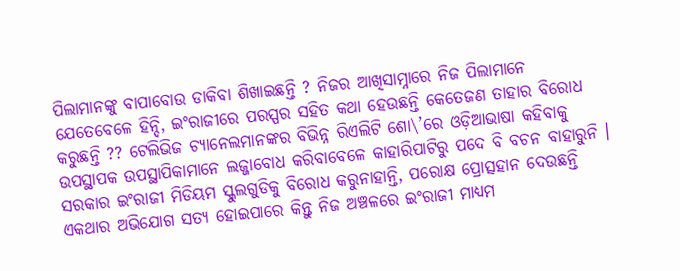ପିଲାମାନଙ୍କୁ ବାପାବୋଉ ଡାକିବା ଶିଖାଇଛନ୍ତି ? ନିଜର ଆଖିସାମ୍ନାରେ ନିଜ ପିଲାମାନେ ଯେତେବେଳେ ହିନ୍ଦି, ଇଂରାଜୀରେ ପରସ୍ପର ସହିତ କଥା ହେଉଛନ୍ତି କେତେଜଣ ତାହାର ବିରୋଧ କରୁଛନ୍ତି ?? ଟେଲିଭିଜ ଚ୍ୟାନେଲମାନଙ୍କର ବିଭିନ୍ନ ରିଏଲିଟି ଶୋ\’ରେ ଓଡ଼ିଆଭାଷା କହିବାକୁ ଉପସ୍ଥାପକ ଉପସ୍ଥାପିକାମାନେ ଲଜ୍ଜାବୋଧ କରିବାବେଳେ କାହାରିପାଟିରୁ ପଦେ ବି ବଚନ ବାହାରୁନି । ସରକାର ଇଂରାଜୀ ମିଡିୟମ ସ୍କୁଲଗୁଡିକୁ ବିରୋଧ କରୁନାହାନ୍ତି, ପରୋକ୍ଷ ପ୍ରୋତ୍ସହାନ ଦେଉଛନ୍ତି ଏକଥାର ଅଭିଯୋଗ ସତ୍ୟ ହୋଇପାରେ କିନ୍ତୁ ନିଜ ଅଞ୍ଚଳରେ ଇଂରାଜୀ ମାଧ୍ୟମ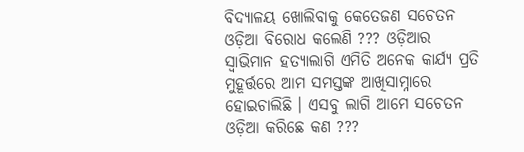ବିଦ୍ୟାଳୟ ଖୋଲିବାକୁ କେତେଜଣ ସଚେତନ ଓଡ଼ିଆ ବିରୋଧ କଲେଣି ??? ଓଡ଼ିଆର ସ୍ୱାଭିମାନ ହତ୍ୟାଲାଗି ଏମିତି ଅନେକ କାର୍ଯ୍ୟ ପ୍ରତି ମୁହୂର୍ତ୍ତରେ ଆମ ସମସ୍ତଙ୍କ ଆଖିସାମ୍ନାରେ ହୋଇଚାଲିଛି । ଏସବୁ ଲାଗି ଆମେ ସଚେତନ ଓଡ଼ିଆ କରିଛେ କଣ ???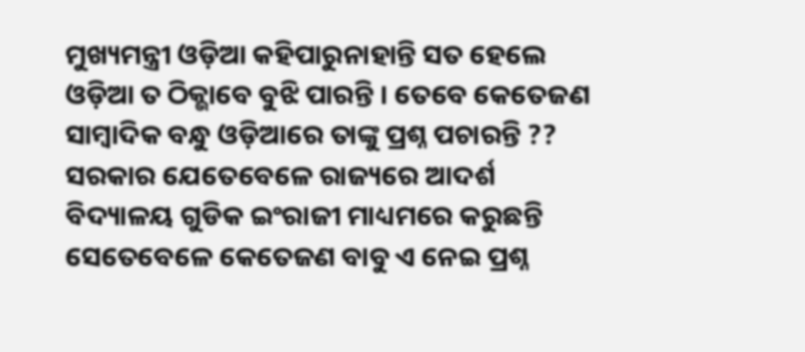ମୁଖ୍ୟମନ୍ତ୍ରୀ ଓଡ଼ିଆ କହିପାରୁନାହାନ୍ତି ସତ ହେଲେ ଓଡ଼ିଆ ତ ଠିକ୍ଭାବେ ବୁଝି ପାରନ୍ତି । ତେବେ କେତେଜଣ ସାମ୍ବାଦିକ ବନ୍ଧୁ ଓଡ଼ିଆରେ ତାଙ୍କୁ ପ୍ରଶ୍ନ ପଚାରନ୍ତି ?? ସରକାର ଯେତେବେଳେ ରାଜ୍ୟରେ ଆଦର୍ଶ ବିଦ୍ୟାଳୟ ଗୁଡିକ ଇଂରାଜୀ ମାଧ୍ୟମରେ କରୁଛନ୍ତି ସେତେବେଳେ କେତେଜଣ ବାବୁ ଏ ନେଇ ପ୍ରଶ୍ନ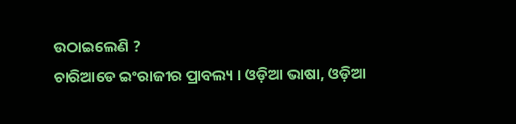ଉଠାଇଲେଣି ?
ଚାରିଆଡେ ଇଂରାଜୀର ପ୍ରାବଲ୍ୟ । ଓଡ଼ିଆ ଭାଷା, ଓଡ଼ିଆ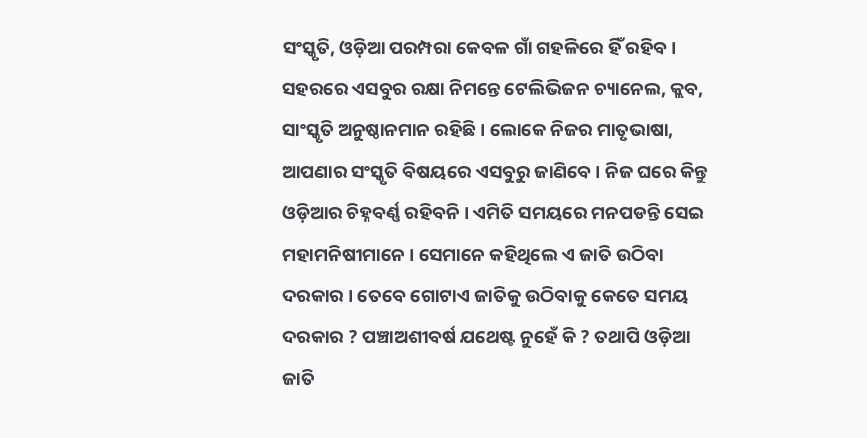ସଂସ୍କୃତି, ଓଡ଼ିଆ ପରମ୍ପରା କେବଳ ଗାଁ ଗହଳିରେ ହିଁ ରହିବ । ସହରରେ ଏସବୁର ରକ୍ଷା ନିମନ୍ତେ ଟେଲିଭିଜନ ଚ୍ୟାନେଲ, କ୍ଲବ, ସାଂସ୍କୃତି ଅନୁଷ୍ଠାନମାନ ରହିଛି । ଲୋକେ ନିଜର ମାତୃଭାଷା, ଆପଣାର ସଂସ୍କୃତି ବିଷୟରେ ଏସବୁରୁ ଜାଣିବେ । ନିଜ ଘରେ କିନ୍ତୁ ଓଡ଼ିଆର ଚିହ୍ନବର୍ଣ୍ଣ ରହିବନି । ଏମିତି ସମୟରେ ମନପଡନ୍ତି ସେଇ ମହାମନିଷୀମାନେ । ସେମାନେ କହିଥିଲେ ଏ ଜାତି ଉଠିବା ଦରକାର । ତେବେ ଗୋଟାଏ ଜାତିକୁ ଉଠିବାକୁ କେତେ ସମୟ ଦରକାର ? ପଞ୍ଚାଅଶୀବର୍ଷ ଯଥେଷ୍ଟ ନୁହେଁ କି ? ତଥାପି ଓଡ଼ିଆ ଜାତି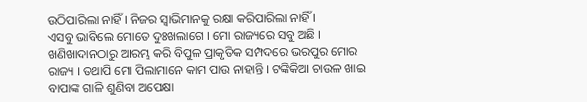ଉଠିପାରିଲା ନାହିଁ । ନିଜର ସ୍ୱାଭିମାନକୁ ରକ୍ଷା କରିପାରିଲା ନାହିଁ ।
ଏସବୁ ଭାବିଲେ ମୋତେ ଦୁଃଖଲାଗେ । ମୋ ରାଜ୍ୟରେ ସବୁ ଅଛି । ଖଣିଖାଦାନଠାରୁ ଆରମ୍ଭ କରି ବିପୁଳ ପ୍ରାକୃତିକ ସମ୍ପଦରେ ଭରପୁର ମୋର ରାଜ୍ୟ । ତଥାପି ମୋ ପିଲାମାନେ କାମ ପାଉ ନାହାନ୍ତି । ଟଙ୍କିକିଆ ଚାଉଳ ଖାଇ ବାପାଙ୍କ ଗାଳି ଶୁଣିବା ଅପେକ୍ଷା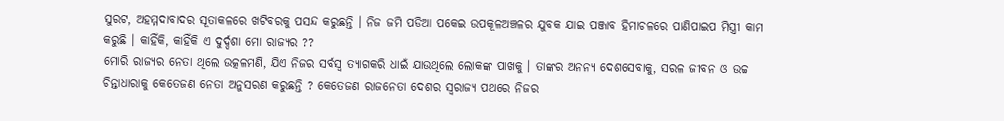ସୁରଟ, ଅହମ୍ମଦାବାଦର ସୂତାକଳରେ ଖଟିବରକୁ ପସନ୍ଦ କରୁଛନ୍ତି । ନିଜ ଜମି ପଡିଆ ପକେଇ ଉପକୂଳଅଞ୍ଚଳର ଯୁବକ ଯାଇ ପଞ୍ଜାବ ହିମାଚଳରେ ପାଣିପାଇପ ମିସ୍ତ୍ରୀ କାମ କରୁଛି । କାହିଁକି, କାହିଁକି ଏ ଦୁର୍ଦ୍ଦଶା ମୋ ରାଜ୍ୟର ??
ମୋରି ରାଜ୍ୟର ନେତା ଥିଲେ ଉତ୍କଳମଣି, ଯିଏ ନିଜର ସର୍ବସ୍ୱ ତ୍ୟାଗକରି ଧାଇଁ ଯାଉଥିଲେ ଲୋକଙ୍କ ପାଖକୁ । ତାଙ୍କର ଅନନ୍ୟ ଦେଶସେବାକୁ, ସରଳ ଜୀବନ ଓ ଉଚ୍ଚ ଚିନ୍ତାଧାରାକୁ କେତେଜଣ ନେତା ଅନୁସରଣ କରୁଛନ୍ତି ? କେତେଜଣ ରାଜନେତା ଦେଶର ସ୍ୱରାଜ୍ୟ ପଥରେ ନିଜର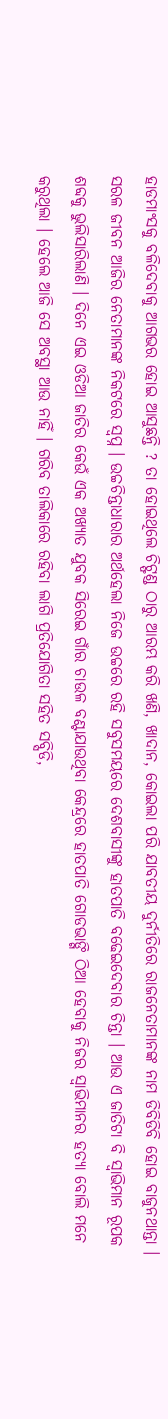ହାଡମାଂସକୁ ବଳିଦେବାକୁ ଆଗଭର ହୋଇ ଆସୁଛନ୍ତି ? ତା ହୋଇଥିଲେ ଚିଟ୍ଫଣ୍ଡ ଠାରୁ ଆରମ୍ଭ କରି ଖଣି, ଖାଦାନ, କୋଇଲା ପରି ଯାବତୀୟ ଦୁର୍ନୀତିରେ ରାଜନେତାମାନଙ୍କ ନାମ ଡିବିଡିବି ହୋଇ ବାଜୁନଥାନ୍ତା । ସରଳ ଜୀବନ ଆଜିର ନେତାମାନଙ୍କ ନିକଟରେ ସ୍ୱପ୍ନ । ଉଚ୍ଚଚିନ୍ତାଧାରାର ଅର୍ଥହେଲା ନିଜେ ଉଚ୍ଚରେ ରହି ସବୁସମୟରେ ଦେଶବାସୀଙ୍କୁ ହାତପାତି ବଢେଇଦେବାର ଚିନ୍ତା । ଆଉ ଏ ଜାତିଟା ବି ସ୍ୱାଭିମାନ ରୂପକ ଶବ୍ଦକୁ ଭୁଲିସାରିଲାଣି । ଦିନେ ଏଇ ଓଡିଆ ଜାତିର କେଉଁ ଏକ ଅଖ୍ୟାତ ଯୁବକ ସିରେଇ ଗାଁର ଚାଉଳ ବଣ୍ଟାଯାଉଥିବା କେନ୍ଦ୍ରରେ ହାତପାତି ଗୋଡଭାଙ୍ଗି ଠିଆ ହେବାକୁ ନିଜର ସ୍ୱାଭିମାନର ହତ୍ୟା ବୋଲି ମନେ କରୁଥିଲା । ହେଲେ ଆଜି ସେ ଅବସ୍ଥା ଆଉ ନାହିଁ । ଗରିବ ତାଲିକାରେ ରହିବା ଲାଗି ପ୍ରତିଯୋଗିତା ସହିତ ସବ୍ସିଡି,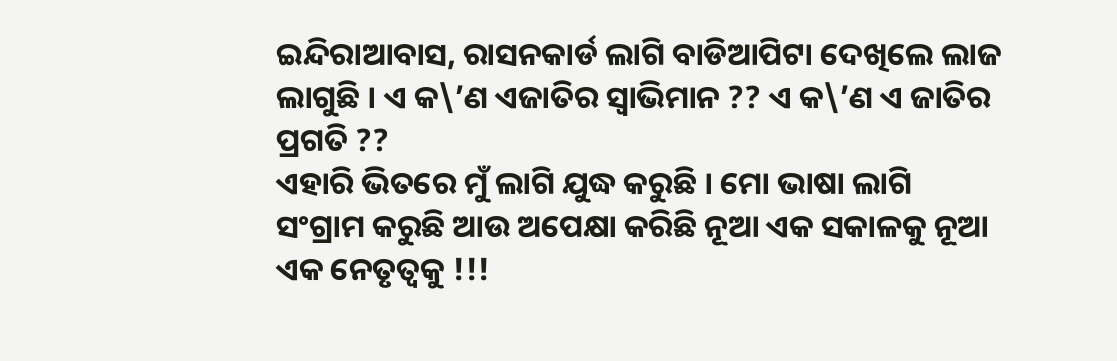ଇନ୍ଦିରାଆବାସ, ରାସନକାର୍ଡ ଲାଗି ବାଡିଆପିଟା ଦେଖିଲେ ଲାଜ ଲାଗୁଛି । ଏ କ\’ଣ ଏଜାତିର ସ୍ୱାଭିମାନ ?? ଏ କ\’ଣ ଏ ଜାତିର ପ୍ରଗତି ??
ଏହାରି ଭିତରେ ମୁଁ ଲାଗି ଯୁଦ୍ଧ କରୁଛି । ମୋ ଭାଷା ଲାଗି ସଂଗ୍ରାମ କରୁଛି ଆଉ ଅପେକ୍ଷା କରିଛି ନୂଆ ଏକ ସକାଳକୁ ନୂଆ ଏକ ନେତୃତ୍ୱକୁ !!!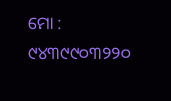ମୋ : ୯୪୩୯୯୦୩୨୨୦